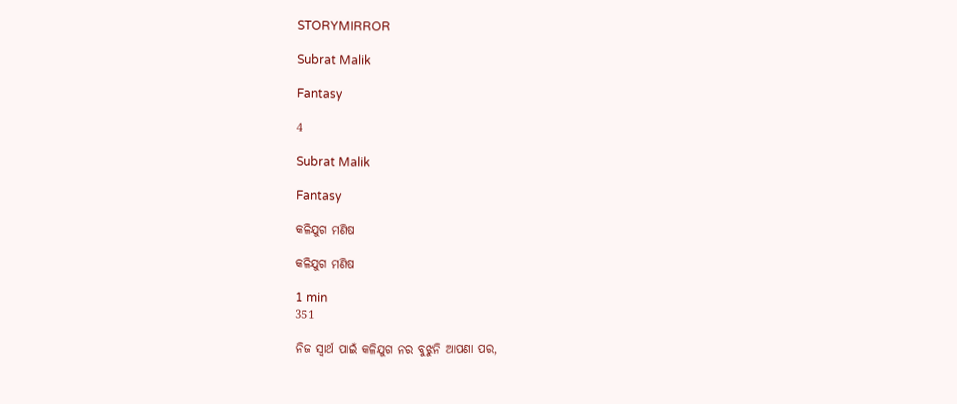STORYMIRROR

Subrat Malik

Fantasy

4

Subrat Malik

Fantasy

କଳିଯୁଗ ମଣିଷ

କଳିଯୁଗ ମଣିଷ

1 min
351

ନିଜ ସ୍ୱାର୍ଥ ପାଇଁ କଳିଯୁଗ ନର ବୁଝୁନି ଆପଣା ପର,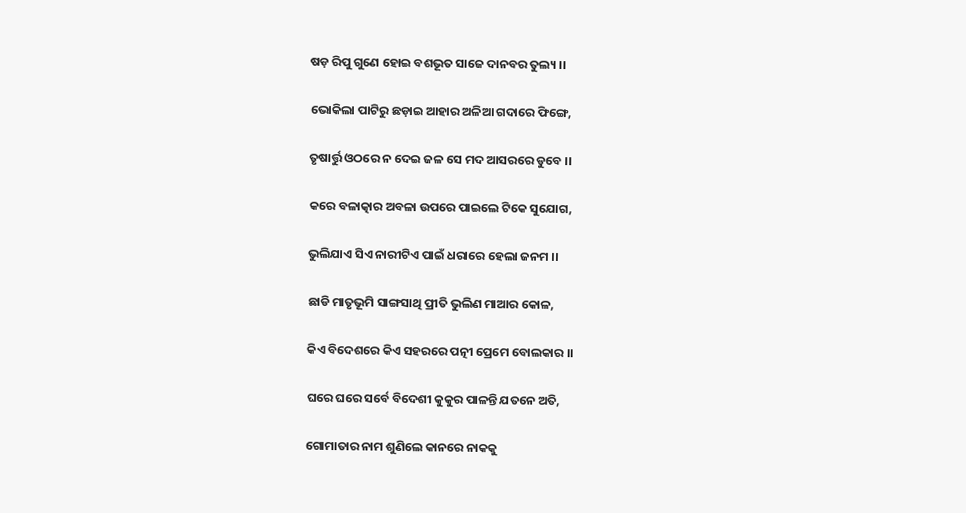ଷଡ଼ ରିପୁ ଗୁଣେ ହୋଇ ବଶଭୂତ ସାଜେ ଦାନବର ତୁଲ୍ୟ ।।

ଭୋକିଲା ପାଟିରୁ ଛଡ଼ାଇ ଆହାର ଅଳିଆ ଗଦାରେ ଫିଙ୍ଗେ,

ତୃଷାର୍ତ୍ତୁ ଓଠରେ ନ ଦେଇ ଜଳ ସେ ମଦ ଆସରରେ ଡୁବେ ।।

କରେ ବଳାତ୍କାର ଅବଳା ଉପରେ ପାଇଲେ ଟିକେ ସୁଯୋଗ,

ଭୁଲିଯାଏ ସିଏ ନାରୀଟିଏ ପାଇଁ ଧରାରେ ହେଲା ଜନମ ।।

ଛାଡି ମାତୃଭୂମି ସାଙ୍ଗସାଥି ପ୍ରୀତି ଭୁଲିଣ ମାଆର କୋଳ,

କିଏ ବିଦେଶରେ କିଏ ସହରରେ ପତ୍ନୀ ପ୍ରେମେ ବୋଲକାର ।।

ଘରେ ଘରେ ସର୍ବେ ବିଦେଶୀ କୁକୁର ପାଳନ୍ତି ଯତନେ ଅତି,

ଗୋମାତାର ନାମ ଶୁଣିଲେ କାନରେ ନାକକୁ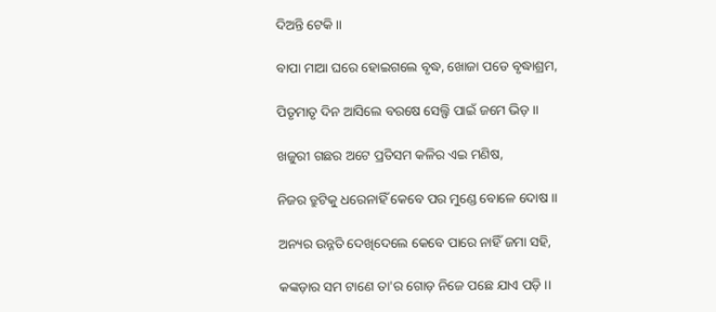ଦିଅନ୍ତି ଟେକି ।।

ବାପା ମାଆ ଘରେ ହୋଇଗଲେ ବୃଦ୍ଧ, ଖୋଜା ପଡେ ବୃଦ୍ଧାଶ୍ରମ,

ପିତୃମାତୃ ଦିନ ଆସିଲେ ବରଷେ ସେଲ୍ଫି ପାଇଁ ଜମେ ଭିଡ଼ ।।

ଖଜୁରୀ ଗଛର ଅଟେ ପ୍ରତିସମ କଳିର ଏଇ ମଣିଷ,

ନିଜର ତ୍ରୁଟିକୁ ଧରେନାହିଁ କେବେ ପର ମୁଣ୍ଡେ ବୋଳେ ଦୋଷ ।।

ଅନ୍ୟର ଉନ୍ନତି ଦେଖିଦେଲେ କେବେ ପାରେ ନାହିଁ ଜମା ସହି,

କଙ୍କଡ଼ାର ସମ ଟାଣେ ତା'ର ଗୋଡ଼ ନିଜେ ପଛେ ଯାଏ ପଡ଼ି ।।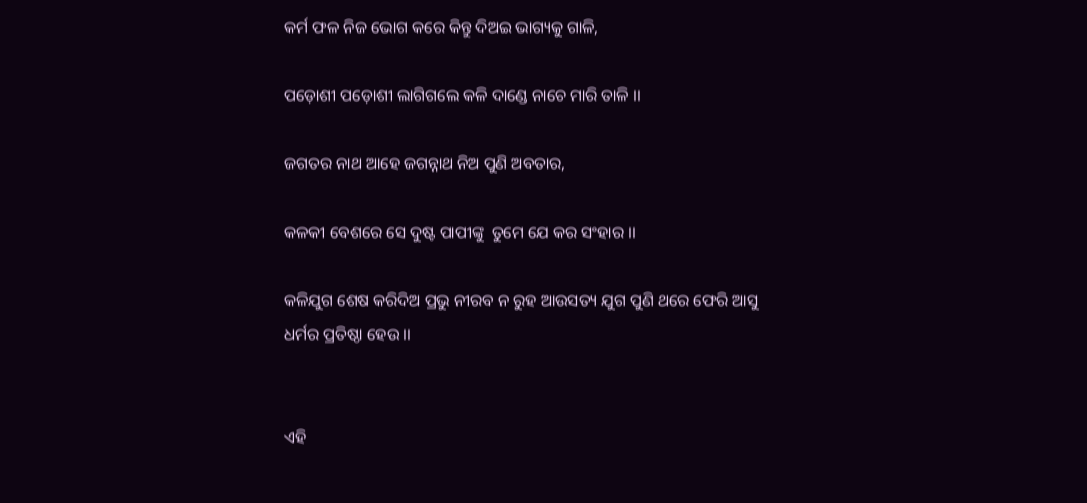କର୍ମ ଫଳ ନିଜ ଭୋଗ କରେ କିନ୍ତୁ ଦିଅଇ ଭାଗ୍ୟକୁ ଗାଳି,

ପଡ଼ୋଶୀ ପଡ଼ୋଶୀ ଲାଗିଗଲେ କଳି ଦାଣ୍ଡେ ନାଚେ ମାରି ତାଳି ।।

ଜଗତର ନାଥ ଆହେ ଜଗନ୍ନାଥ ନିଅ ପୁଣି ଅବତାର,

କଳକୀ ବେଶରେ ସେ ଦୁଷ୍ଟ ପାପୀଙ୍କୁ  ତୁମେ ଯେ କର ସଂହାର ।।

କଳିଯୁଗ ଶେଷ କରିଦିଅ ପ୍ରଭୁ ନୀରବ ନ ରୁହ ଆଉସତ୍ୟ ଯୁଗ ପୁଣି ଥରେ ଫେରି ଆସୁ ଧର୍ମର ପ୍ରତିଷ୍ଠା ହେଉ ।।


ଏହି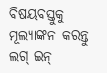ବିଷୟବସ୍ତୁକୁ ମୂଲ୍ୟାଙ୍କନ କରନ୍ତୁ
ଲଗ୍ ଇନ୍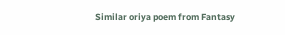Similar oriya poem from Fantasy